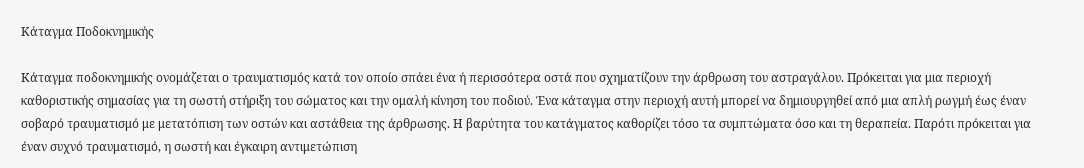Κάταγμα Ποδοκνημικής

Κάταγμα ποδοκνημικής ονομάζεται ο τραυματισμός κατά τον οποίο σπάει ένα ή περισσότερα οστά που σχηματίζουν την άρθρωση του αστραγάλου. Πρόκειται για μια περιοχή καθοριστικής σημασίας για τη σωστή στήριξη του σώματος και την ομαλή κίνηση του ποδιού. Ένα κάταγμα στην περιοχή αυτή μπορεί να δημιουργηθεί από μια απλή ρωγμή έως έναν σοβαρό τραυματισμό με μετατόπιση των οστών και αστάθεια της άρθρωσης. Η βαρύτητα του κατάγματος καθορίζει τόσο τα συμπτώματα όσο και τη θεραπεία. Παρότι πρόκειται για έναν συχνό τραυματισμό, η σωστή και έγκαιρη αντιμετώπιση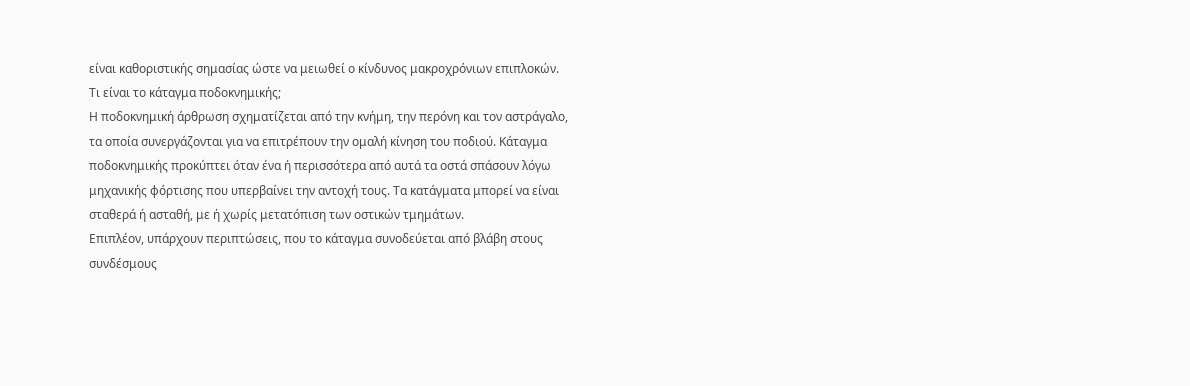είναι καθοριστικής σημασίας ώστε να μειωθεί ο κίνδυνος μακροχρόνιων επιπλοκών.
Τι είναι το κάταγμα ποδοκνημικής;
Η ποδοκνημική άρθρωση σχηματίζεται από την κνήμη, την περόνη και τον αστράγαλο, τα οποία συνεργάζονται για να επιτρέπουν την ομαλή κίνηση του ποδιού. Κάταγμα ποδοκνημικής προκύπτει όταν ένα ή περισσότερα από αυτά τα οστά σπάσουν λόγω μηχανικής φόρτισης που υπερβαίνει την αντοχή τους. Τα κατάγματα μπορεί να είναι σταθερά ή ασταθή, με ή χωρίς μετατόπιση των οστικών τμημάτων.
Επιπλέον, υπάρχουν περιπτώσεις, που το κάταγμα συνοδεύεται από βλάβη στους συνδέσμους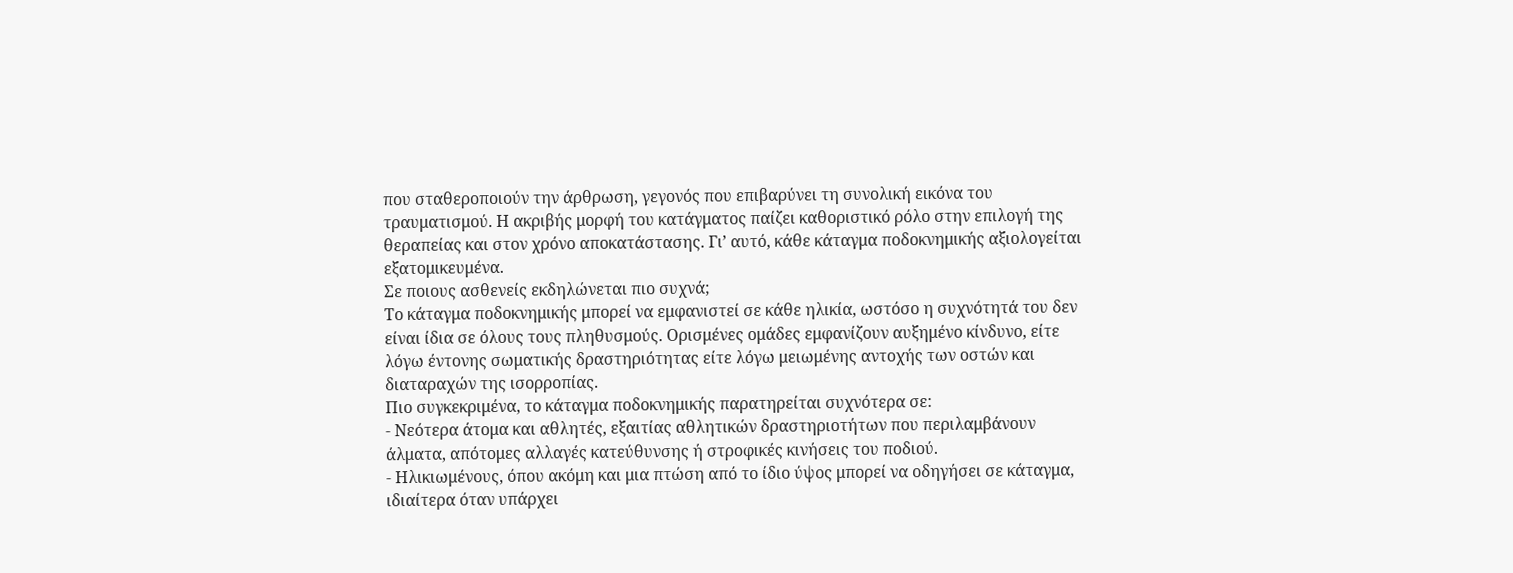που σταθεροποιούν την άρθρωση, γεγονός που επιβαρύνει τη συνολική εικόνα του τραυματισμού. Η ακριβής μορφή του κατάγματος παίζει καθοριστικό ρόλο στην επιλογή της θεραπείας και στον χρόνο αποκατάστασης. Γι’ αυτό, κάθε κάταγμα ποδοκνημικής αξιολογείται εξατομικευμένα.
Σε ποιους ασθενείς εκδηλώνεται πιο συχνά;
Το κάταγμα ποδοκνημικής μπορεί να εμφανιστεί σε κάθε ηλικία, ωστόσο η συχνότητά του δεν είναι ίδια σε όλους τους πληθυσμούς. Ορισμένες ομάδες εμφανίζουν αυξημένο κίνδυνο, είτε λόγω έντονης σωματικής δραστηριότητας είτε λόγω μειωμένης αντοχής των οστών και διαταραχών της ισορροπίας.
Πιο συγκεκριμένα, το κάταγμα ποδοκνημικής παρατηρείται συχνότερα σε:
- Νεότερα άτομα και αθλητές, εξαιτίας αθλητικών δραστηριοτήτων που περιλαμβάνουν άλματα, απότομες αλλαγές κατεύθυνσης ή στροφικές κινήσεις του ποδιού.
- Ηλικιωμένους, όπου ακόμη και μια πτώση από το ίδιο ύψος μπορεί να οδηγήσει σε κάταγμα, ιδιαίτερα όταν υπάρχει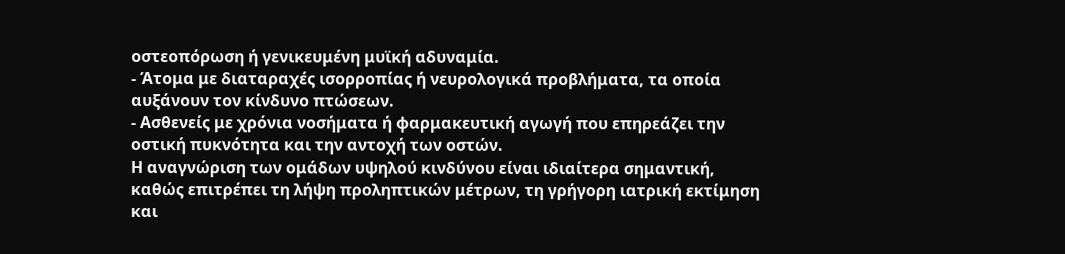οστεοπόρωση ή γενικευμένη μυϊκή αδυναμία.
- Άτομα με διαταραχές ισορροπίας ή νευρολογικά προβλήματα, τα οποία αυξάνουν τον κίνδυνο πτώσεων.
- Ασθενείς με χρόνια νοσήματα ή φαρμακευτική αγωγή που επηρεάζει την οστική πυκνότητα και την αντοχή των οστών.
Η αναγνώριση των ομάδων υψηλού κινδύνου είναι ιδιαίτερα σημαντική, καθώς επιτρέπει τη λήψη προληπτικών μέτρων, τη γρήγορη ιατρική εκτίμηση και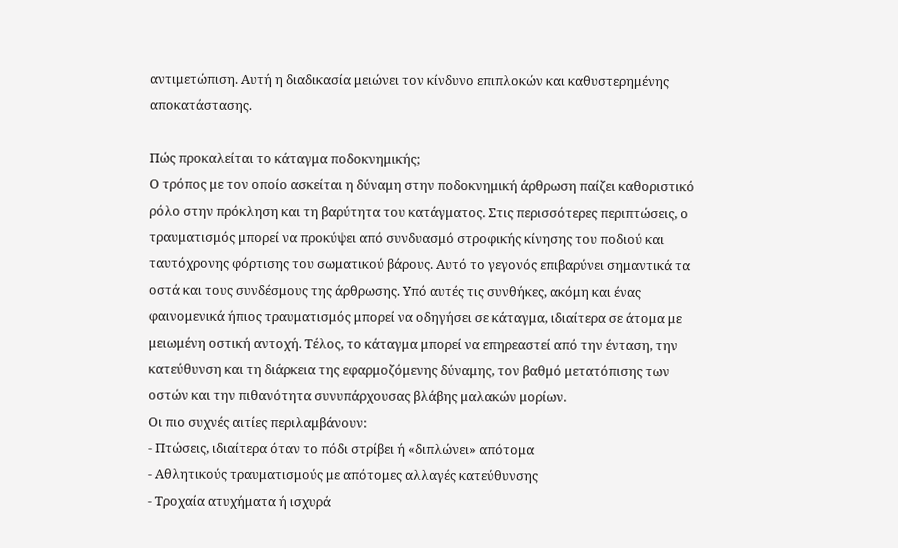αντιμετώπιση. Αυτή η διαδικασία μειώνει τον κίνδυνο επιπλοκών και καθυστερημένης αποκατάστασης.

Πώς προκαλείται το κάταγμα ποδοκνημικής;
Ο τρόπος με τον οποίο ασκείται η δύναμη στην ποδοκνημική άρθρωση παίζει καθοριστικό ρόλο στην πρόκληση και τη βαρύτητα του κατάγματος. Στις περισσότερες περιπτώσεις, ο τραυματισμός μπορεί να προκύψει από συνδυασμό στροφικής κίνησης του ποδιού και ταυτόχρονης φόρτισης του σωματικού βάρους. Αυτό το γεγονός επιβαρύνει σημαντικά τα οστά και τους συνδέσμους της άρθρωσης. Υπό αυτές τις συνθήκες, ακόμη και ένας φαινομενικά ήπιος τραυματισμός μπορεί να οδηγήσει σε κάταγμα, ιδιαίτερα σε άτομα με μειωμένη οστική αντοχή. Τέλος, το κάταγμα μπορεί να επηρεαστεί από την ένταση, την κατεύθυνση και τη διάρκεια της εφαρμοζόμενης δύναμης, τον βαθμό μετατόπισης των οστών και την πιθανότητα συνυπάρχουσας βλάβης μαλακών μορίων.
Οι πιο συχνές αιτίες περιλαμβάνουν:
- Πτώσεις, ιδιαίτερα όταν το πόδι στρίβει ή «διπλώνει» απότομα
- Αθλητικούς τραυματισμούς με απότομες αλλαγές κατεύθυνσης
- Τροχαία ατυχήματα ή ισχυρά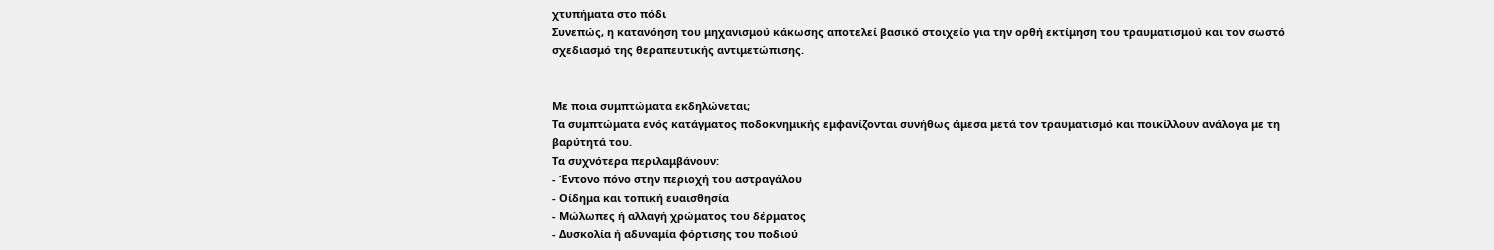χτυπήματα στο πόδι
Συνεπώς, η κατανόηση του μηχανισμού κάκωσης αποτελεί βασικό στοιχείο για την ορθή εκτίμηση του τραυματισμού και τον σωστό σχεδιασμό της θεραπευτικής αντιμετώπισης.


Με ποια συμπτώματα εκδηλώνεται;
Τα συμπτώματα ενός κατάγματος ποδοκνημικής εμφανίζονται συνήθως άμεσα μετά τον τραυματισμό και ποικίλλουν ανάλογα με τη βαρύτητά του.
Τα συχνότερα περιλαμβάνουν:
- Έντονο πόνο στην περιοχή του αστραγάλου
- Οίδημα και τοπική ευαισθησία
- Μώλωπες ή αλλαγή χρώματος του δέρματος
- Δυσκολία ή αδυναμία φόρτισης του ποδιού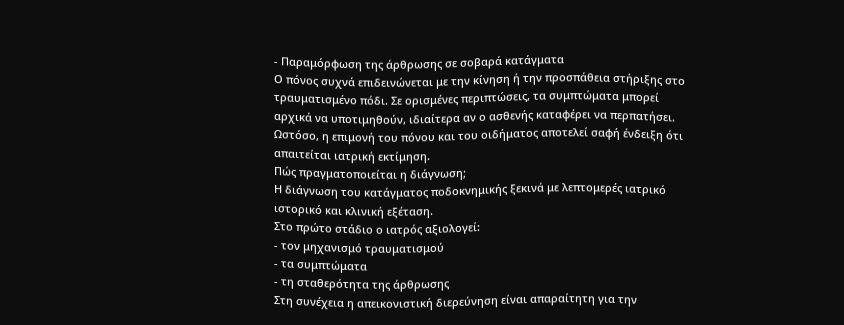- Παραμόρφωση της άρθρωσης σε σοβαρά κατάγματα
Ο πόνος συχνά επιδεινώνεται με την κίνηση ή την προσπάθεια στήριξης στο τραυματισμένο πόδι. Σε ορισμένες περιπτώσεις, τα συμπτώματα μπορεί αρχικά να υποτιμηθούν, ιδιαίτερα αν ο ασθενής καταφέρει να περπατήσει. Ωστόσο, η επιμονή του πόνου και του οιδήματος αποτελεί σαφή ένδειξη ότι απαιτείται ιατρική εκτίμηση.
Πώς πραγματοποιείται η διάγνωση;
Η διάγνωση του κατάγματος ποδοκνημικής ξεκινά με λεπτομερές ιατρικό ιστορικό και κλινική εξέταση.
Στο πρώτο στάδιο ο ιατρός αξιολογεί:
- τον μηχανισμό τραυματισμού
- τα συμπτώματα
- τη σταθερότητα της άρθρωσης
Στη συνέχεια η απεικονιστική διερεύνηση είναι απαραίτητη για την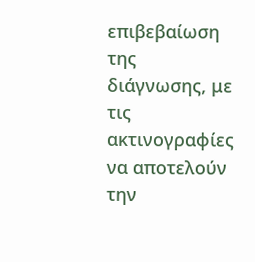επιβεβαίωση της διάγνωσης, με τις ακτινογραφίες να αποτελούν την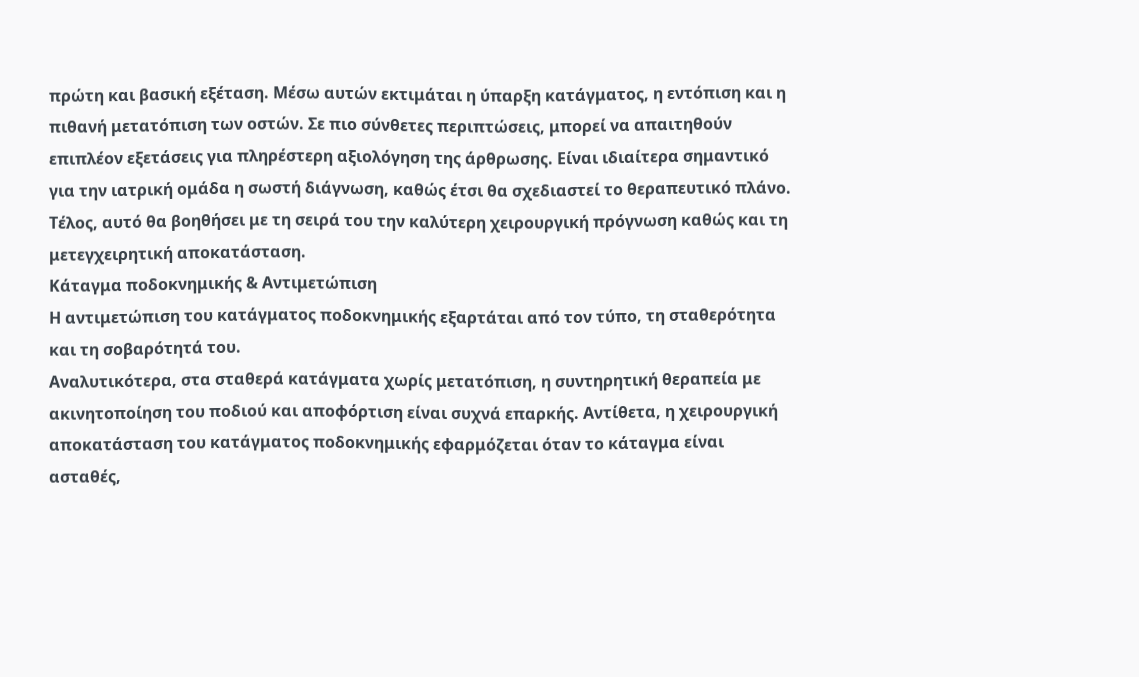πρώτη και βασική εξέταση. Μέσω αυτών εκτιμάται η ύπαρξη κατάγματος, η εντόπιση και η πιθανή μετατόπιση των οστών. Σε πιο σύνθετες περιπτώσεις, μπορεί να απαιτηθούν επιπλέον εξετάσεις για πληρέστερη αξιολόγηση της άρθρωσης. Είναι ιδιαίτερα σημαντικό για την ιατρική ομάδα η σωστή διάγνωση, καθώς έτσι θα σχεδιαστεί το θεραπευτικό πλάνο. Τέλος, αυτό θα βοηθήσει με τη σειρά του την καλύτερη χειρουργική πρόγνωση καθώς και τη μετεγχειρητική αποκατάσταση.
Κάταγμα ποδοκνημικής & Αντιμετώπιση
Η αντιμετώπιση του κατάγματος ποδοκνημικής εξαρτάται από τον τύπο, τη σταθερότητα και τη σοβαρότητά του.
Αναλυτικότερα, στα σταθερά κατάγματα χωρίς μετατόπιση, η συντηρητική θεραπεία με ακινητοποίηση του ποδιού και αποφόρτιση είναι συχνά επαρκής. Αντίθετα, η χειρουργική αποκατάσταση του κατάγματος ποδοκνημικής εφαρμόζεται όταν το κάταγμα είναι ασταθές,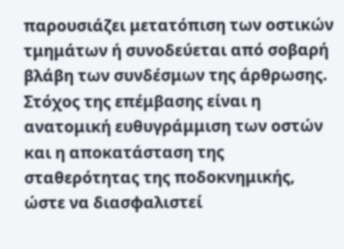παρουσιάζει μετατόπιση των οστικών τμημάτων ή συνοδεύεται από σοβαρή βλάβη των συνδέσμων της άρθρωσης. Στόχος της επέμβασης είναι η ανατομική ευθυγράμμιση των οστών και η αποκατάσταση της σταθερότητας της ποδοκνημικής, ώστε να διασφαλιστεί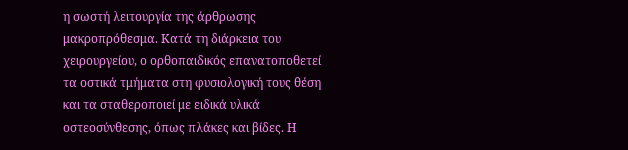η σωστή λειτουργία της άρθρωσης μακροπρόθεσμα. Κατά τη διάρκεια του χειρουργείου, ο ορθοπαιδικός επανατοποθετεί τα οστικά τμήματα στη φυσιολογική τους θέση και τα σταθεροποιεί με ειδικά υλικά οστεοσύνθεσης, όπως πλάκες και βίδες. Η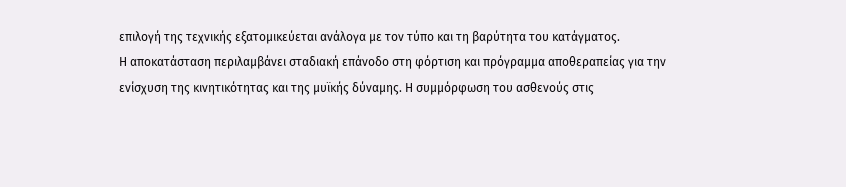επιλογή της τεχνικής εξατομικεύεται ανάλογα με τον τύπο και τη βαρύτητα του κατάγματος.
Η αποκατάσταση περιλαμβάνει σταδιακή επάνοδο στη φόρτιση και πρόγραμμα αποθεραπείας για την ενίσχυση της κινητικότητας και της μυϊκής δύναμης. Η συμμόρφωση του ασθενούς στις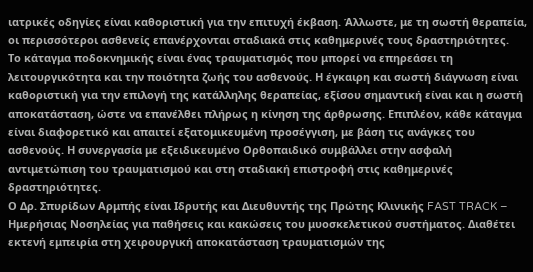ιατρικές οδηγίες είναι καθοριστική για την επιτυχή έκβαση. Άλλωστε, με τη σωστή θεραπεία, οι περισσότεροι ασθενείς επανέρχονται σταδιακά στις καθημερινές τους δραστηριότητες.
Το κάταγμα ποδοκνημικής είναι ένας τραυματισμός που μπορεί να επηρεάσει τη λειτουργικότητα και την ποιότητα ζωής του ασθενούς. Η έγκαιρη και σωστή διάγνωση είναι καθοριστική για την επιλογή της κατάλληλης θεραπείας, εξίσου σημαντική είναι και η σωστή αποκατάσταση, ώστε να επανέλθει πλήρως η κίνηση της άρθρωσης. Επιπλέον, κάθε κάταγμα είναι διαφορετικό και απαιτεί εξατομικευμένη προσέγγιση, με βάση τις ανάγκες του ασθενούς. Η συνεργασία με εξειδικευμένο Ορθοπαιδικό συμβάλλει στην ασφαλή αντιμετώπιση του τραυματισμού και στη σταδιακή επιστροφή στις καθημερινές δραστηριότητες.
Ο Δρ. Σπυρίδων Αρμπής είναι Ιδρυτής και Διευθυντής της Πρώτης Κλινικής FAST TRACK – Ημερήσιας Νοσηλείας για παθήσεις και κακώσεις του μυοσκελετικού συστήματος. Διαθέτει εκτενή εμπειρία στη χειρουργική αποκατάσταση τραυματισμών της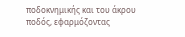ποδοκνημικής και του άκρου ποδός, εφαρμόζοντας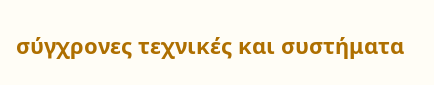σύγχρονες τεχνικές και συστήματα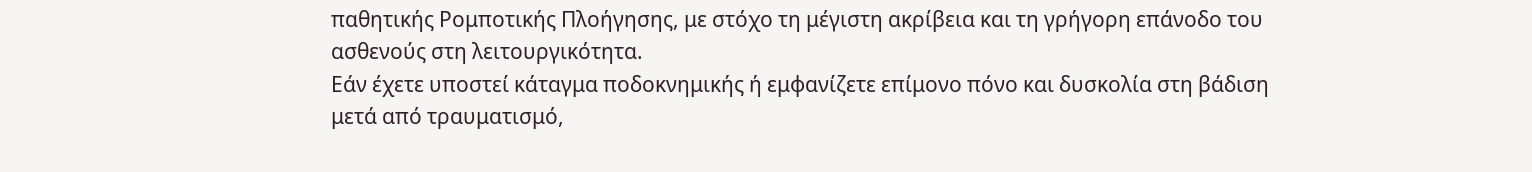παθητικής Ρομποτικής Πλοήγησης, με στόχο τη μέγιστη ακρίβεια και τη γρήγορη επάνοδο του ασθενούς στη λειτουργικότητα.
Εάν έχετε υποστεί κάταγμα ποδοκνημικής ή εμφανίζετε επίμονο πόνο και δυσκολία στη βάδιση μετά από τραυματισμό,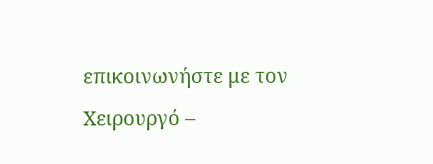επικοινωνήστε με τον Χειρουργό –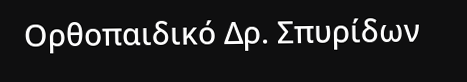Ορθοπαιδικό Δρ. Σπυρίδων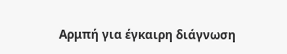Αρμπή για έγκαιρη διάγνωση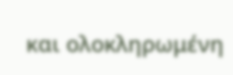και ολοκληρωμένη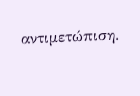αντιμετώπιση.